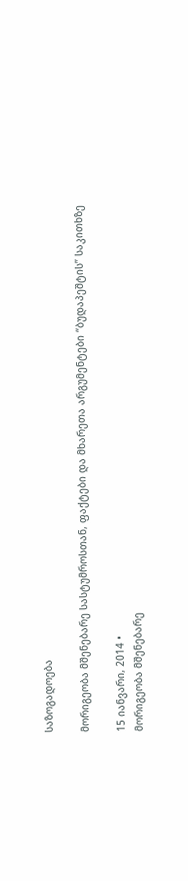საზოგადოება

მორიგეობა მშენებარე სასტუმროსთან, ფაქტები და მხარეთა არგუმენტები “ბუდაპეშტის” საკითხზე

15 იანვარი, 2014 •
მორიგეობა მშენებარე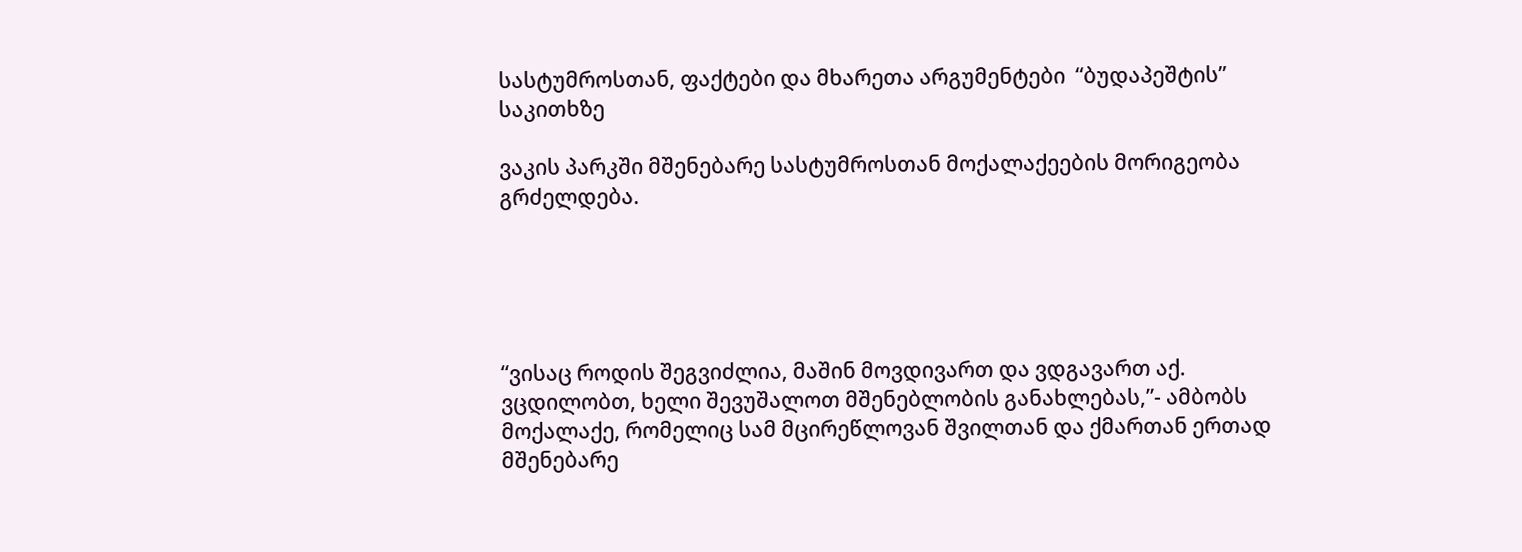სასტუმროსთან, ფაქტები და მხარეთა არგუმენტები  “ბუდაპეშტის” საკითხზე

ვაკის პარკში მშენებარე სასტუმროსთან მოქალაქეების მორიგეობა გრძელდება.





“ვისაც როდის შეგვიძლია, მაშინ მოვდივართ და ვდგავართ აქ. ვცდილობთ, ხელი შევუშალოთ მშენებლობის განახლებას,”- ამბობს მოქალაქე, რომელიც სამ მცირეწლოვან შვილთან და ქმართან ერთად მშენებარე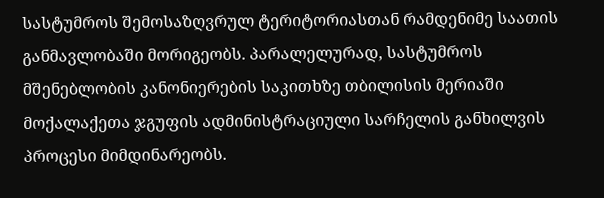სასტუმროს შემოსაზღვრულ ტერიტორიასთან რამდენიმე საათის განმავლობაში მორიგეობს. პარალელურად, სასტუმროს მშენებლობის კანონიერების საკითხზე თბილისის მერიაში მოქალაქეთა ჯგუფის ადმინისტრაციული სარჩელის განხილვის პროცესი მიმდინარეობს.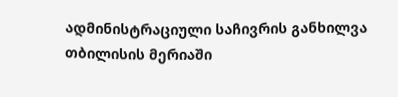ადმინისტრაციული საჩივრის განხილვა თბილისის მერიაში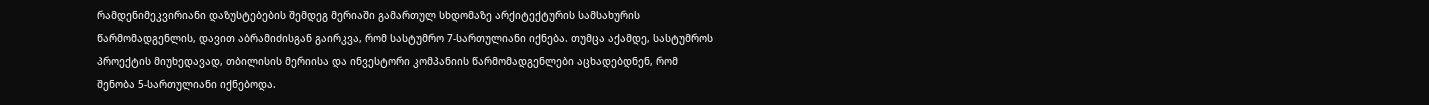რამდენიმეკვირიანი დაზუსტებების შემდეგ მერიაში გამართულ სხდომაზე არქიტექტურის სამსახურის წარმომადგენლის, დავით აბრამიძისგან გაირკვა, რომ სასტუმრო 7-სართულიანი იქნება. თუმცა აქამდე, სასტუმროს პროექტის მიუხედავად, თბილისის მერიისა და ინვესტორი კომპანიის წარმომადგენლები აცხადებდნენ, რომ შენობა 5-სართულიანი იქნებოდა.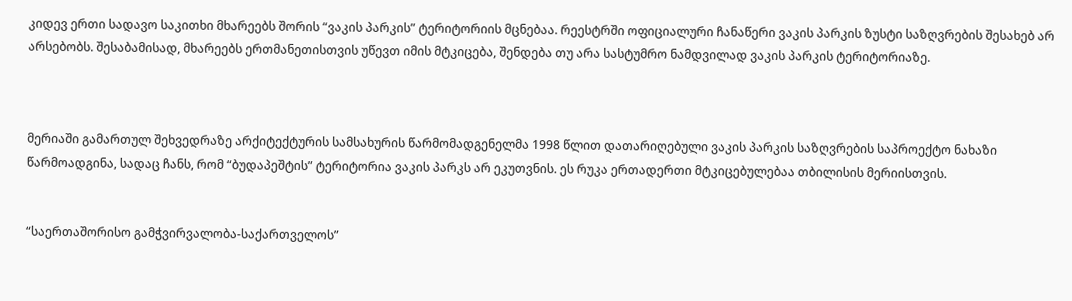კიდევ ერთი სადავო საკითხი მხარეებს შორის “ვაკის პარკის” ტერიტორიის მცნებაა. რეესტრში ოფიციალური ჩანაწერი ვაკის პარკის ზუსტი საზღვრების შესახებ არ არსებობს. შესაბამისად, მხარეებს ერთმანეთისთვის უწევთ იმის მტკიცება, შენდება თუ არა სასტუმრო ნამდვილად ვაკის პარკის ტერიტორიაზე.



მერიაში გამართულ შეხვედრაზე არქიტექტურის სამსახურის წარმომადგენელმა 1998 წლით დათარიღებული ვაკის პარკის საზღვრების საპროექტო ნახაზი წარმოადგინა, სადაც ჩანს, რომ “ბუდაპეშტის” ტერიტორია ვაკის პარკს არ ეკუთვნის. ეს რუკა ერთადერთი მტკიცებულებაა თბილისის მერიისთვის.


“საერთაშორისო გამჭვირვალობა-საქართველოს”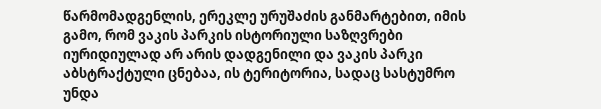წარმომადგენლის, ერეკლე ურუშაძის განმარტებით, იმის გამო, რომ ვაკის პარკის ისტორიული საზღვრები იურიდიულად არ არის დადგენილი და ვაკის პარკი აბსტრაქტული ცნებაა, ის ტერიტორია, სადაც სასტუმრო უნდა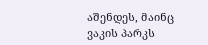აშენდეს, მაინც ვაკის პარკს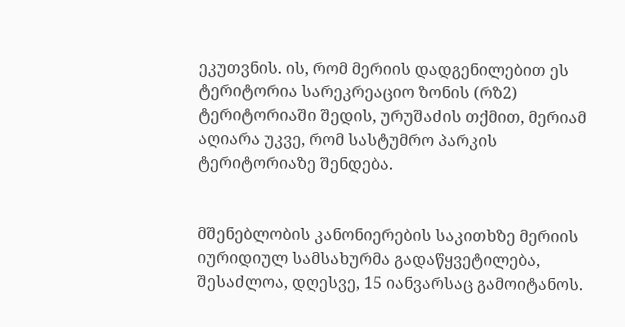ეკუთვნის. ის, რომ მერიის დადგენილებით ეს ტერიტორია სარეკრეაციო ზონის (რზ2) ტერიტორიაში შედის, ურუშაძის თქმით, მერიამ აღიარა უკვე, რომ სასტუმრო პარკის ტერიტორიაზე შენდება.


მშენებლობის კანონიერების საკითხზე მერიის იურიდიულ სამსახურმა გადაწყვეტილება, შესაძლოა, დღესვე, 15 იანვარსაც გამოიტანოს.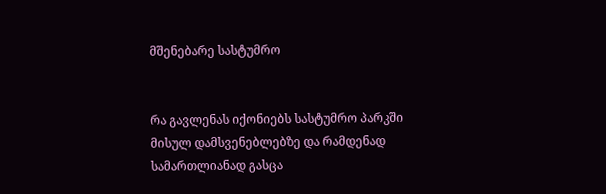მშენებარე სასტუმრო


რა გავლენას იქონიებს სასტუმრო პარკში მისულ დამსვენებლებზე და რამდენად სამართლიანად გასცა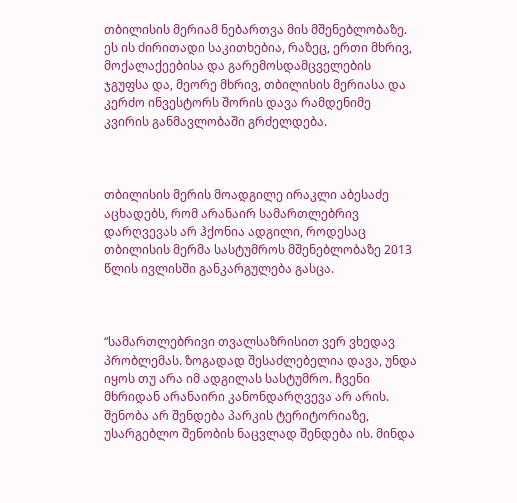თბილისის მერიამ ნებართვა მის მშენებლობაზე. ეს ის ძირითადი საკითხებია, რაზეც, ერთი მხრივ, მოქალაქეებისა და გარემოსდამცველების ჯგუფსა და, მეორე მხრივ, თბილისის მერიასა და კერძო ინვესტორს შორის დავა რამდენიმე კვირის განმავლობაში გრძელდება.



თბილისის მერის მოადგილე ირაკლი აბესაძე აცხადებს, რომ არანაირ სამართლებრივ დარღვევას არ ჰქონია ადგილი, როდესაც თბილისის მერმა სასტუმროს მშენებლობაზე 2013 წლის ივლისში განკარგულება გასცა.



“სამართლებრივი თვალსაზრისით ვერ ვხედავ პრობლემას. ზოგადად შესაძლებელია დავა, უნდა იყოს თუ არა იმ ადგილას სასტუმრო. ჩვენი მხრიდან არანაირი კანონდარღვევა არ არის. შენობა არ შენდება პარკის ტერიტორიაზე, უსარგებლო შენობის ნაცვლად შენდება ის. მინდა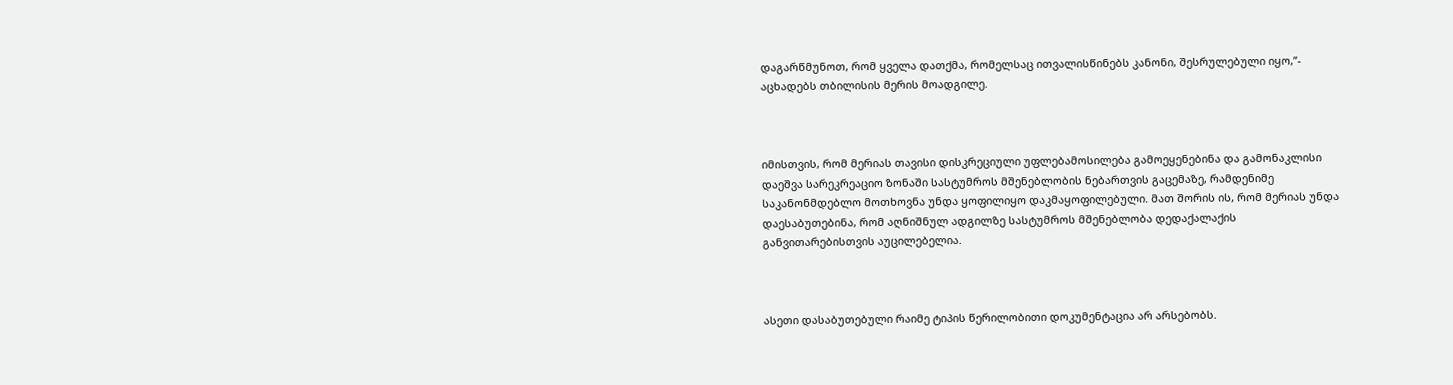დაგარწმუნოთ, რომ ყველა დათქმა, რომელსაც ითვალისწინებს კანონი, შესრულებული იყო,”- აცხადებს თბილისის მერის მოადგილე.



იმისთვის, რომ მერიას თავისი დისკრეციული უფლებამოსილება გამოეყენებინა და გამონაკლისი დაეშვა სარეკრეაციო ზონაში სასტუმროს მშენებლობის ნებართვის გაცემაზე, რამდენიმე საკანონმდებლო მოთხოვნა უნდა ყოფილიყო დაკმაყოფილებული. მათ შორის ის, რომ მერიას უნდა დაესაბუთებინა, რომ აღნიშნულ ადგილზე სასტუმროს მშენებლობა დედაქალაქის განვითარებისთვის აუცილებელია.



ასეთი დასაბუთებული რაიმე ტიპის წერილობითი დოკუმენტაცია არ არსებობს.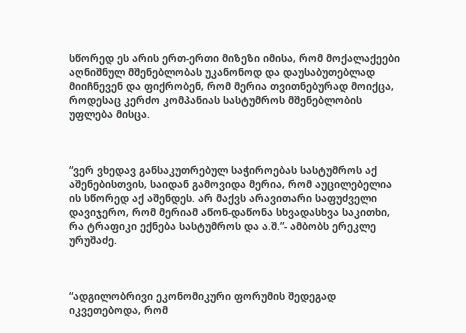სწორედ ეს არის ერთ-ერთი მიზეზი იმისა, რომ მოქალაქეები აღნიშნულ მშენებლობას უკანონოდ და დაუსაბუთებლად მიიჩნევენ და ფიქრობენ, რომ მერია თვითნებურად მოიქცა, როდესაც კერძო კომპანიას სასტუმროს მშენებლობის უფლება მისცა.



“ვერ ვხედავ განსაკუთრებულ საჭიროებას სასტუმროს აქ აშენებისთვის, საიდან გამოვიდა მერია, რომ აუცილებელია ის სწორედ აქ აშენდეს. არ მაქვს არავითარი საფუძველი დავიჯერო, რომ მერიამ აწონ-დაწონა სხვადასხვა საკითხი, რა ტრაფიკი ექნება სასტუმროს და ა.შ.”- ამბობს ერეკლე ურუშაძე.



“ადგილობრივი ეკონომიკური ფორუმის შედეგად იკვეთებოდა, რომ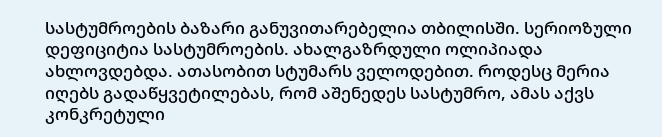სასტუმროების ბაზარი განუვითარებელია თბილისში. სერიოზული დეფიციტია სასტუმროების. ახალგაზრდული ოლიპიადა ახლოვდებდა. ათასობით სტუმარს ველოდებით. როდესც მერია იღებს გადაწყვეტილებას, რომ აშენედეს სასტუმრო, ამას აქვს კონკრეტული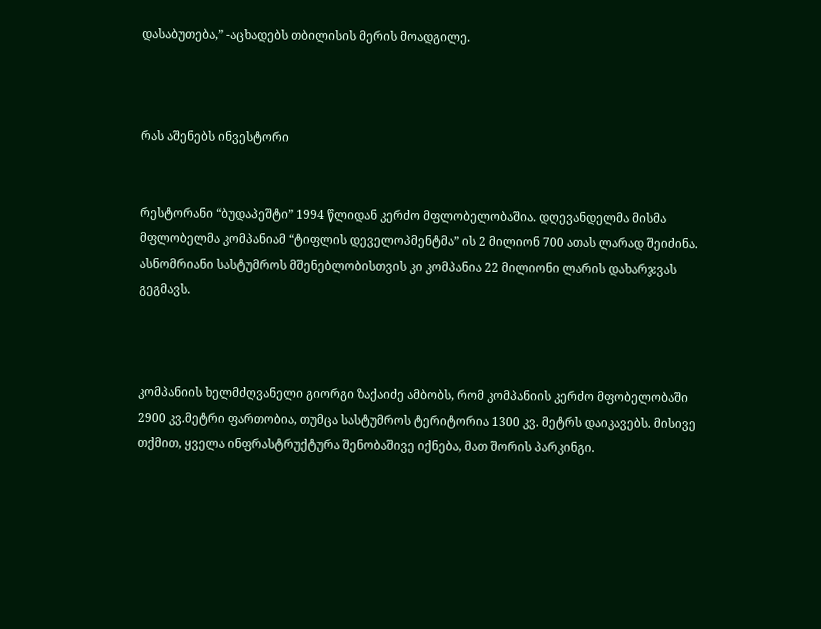დასაბუთება,” -აცხადებს თბილისის მერის მოადგილე.



რას აშენებს ინვესტორი


რესტორანი “ბუდაპეშტი” 1994 წლიდან კერძო მფლობელობაშია. დღევანდელმა მისმა მფლობელმა კომპანიამ “ტიფლის დეველოპმენტმა” ის 2 მილიონ 700 ათას ლარად შეიძინა. ასნომრიანი სასტუმროს მშენებლობისთვის კი კომპანია 22 მილიონი ლარის დახარჯვას გეგმავს.



კომპანიის ხელმძღვანელი გიორგი ზაქაიძე ამბობს, რომ კომპანიის კერძო მფობელობაში 2900 კვ.მეტრი ფართობია, თუმცა სასტუმროს ტერიტორია 1300 კვ. მეტრს დაიკავებს. მისივე თქმით, ყველა ინფრასტრუქტურა შენობაშივე იქნება, მათ შორის პარკინგი.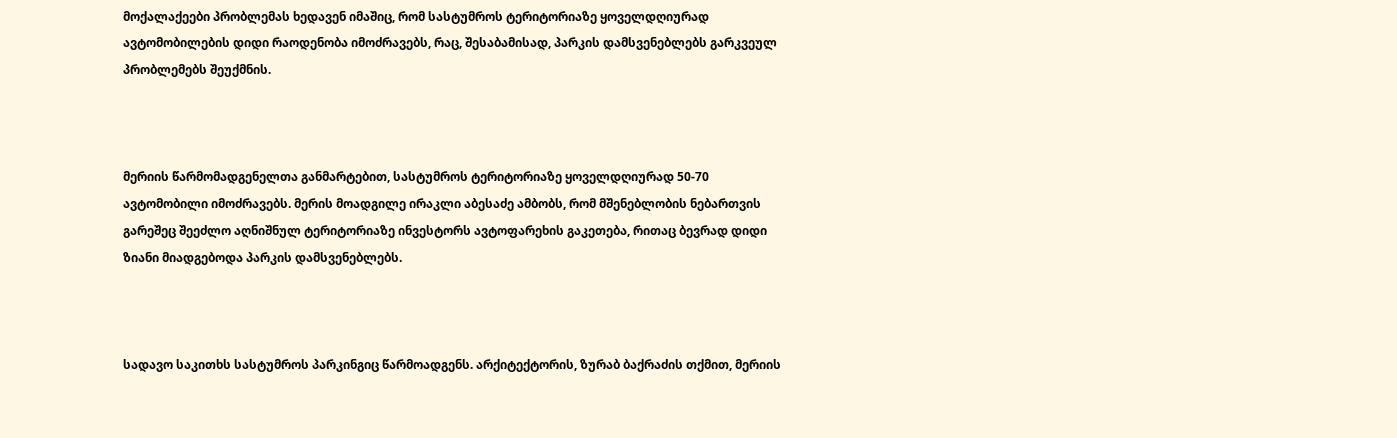მოქალაქეები პრობლემას ხედავენ იმაშიც, რომ სასტუმროს ტერიტორიაზე ყოველდღიურად ავტომობილების დიდი რაოდენობა იმოძრავებს, რაც, შესაბამისად, პარკის დამსვენებლებს გარკვეულ პრობლემებს შეუქმნის.



მერიის წარმომადგენელთა განმარტებით, სასტუმროს ტერიტორიაზე ყოველდღიურად 50-70 ავტომობილი იმოძრავებს. მერის მოადგილე ირაკლი აბესაძე ამბობს, რომ მშენებლობის ნებართვის გარეშეც შეეძლო აღნიშნულ ტერიტორიაზე ინვესტორს ავტოფარეხის გაკეთება, რითაც ბევრად დიდი ზიანი მიადგებოდა პარკის დამსვენებლებს.



სადავო საკითხს სასტუმროს პარკინგიც წარმოადგენს. არქიტექტორის, ზურაბ ბაქრაძის თქმით, მერიის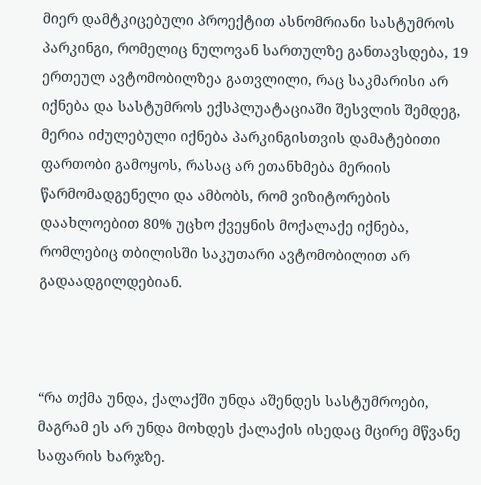მიერ დამტკიცებული პროექტით ასნომრიანი სასტუმროს პარკინგი, რომელიც ნულოვან სართულზე განთავსდება, 19 ერთეულ ავტომობილზეა გათვლილი, რაც საკმარისი არ იქნება და სასტუმროს ექსპლუატაციაში შესვლის შემდეგ, მერია იძულებული იქნება პარკინგისთვის დამატებითი ფართობი გამოყოს, რასაც არ ეთანხმება მერიის წარმომადგენელი და ამბობს, რომ ვიზიტორების დაახლოებით 80% უცხო ქვეყნის მოქალაქე იქნება, რომლებიც თბილისში საკუთარი ავტომობილით არ გადაადგილდებიან.



“რა თქმა უნდა, ქალაქში უნდა აშენდეს სასტუმროები, მაგრამ ეს არ უნდა მოხდეს ქალაქის ისედაც მცირე მწვანე საფარის ხარჯზე.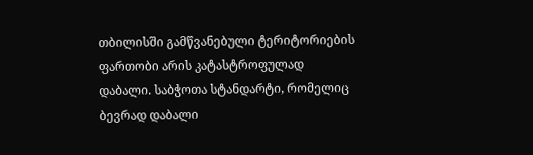თბილისში გამწვანებული ტერიტორიების ფართობი არის კატასტროფულად დაბალი. საბჭოთა სტანდარტი, რომელიც ბევრად დაბალი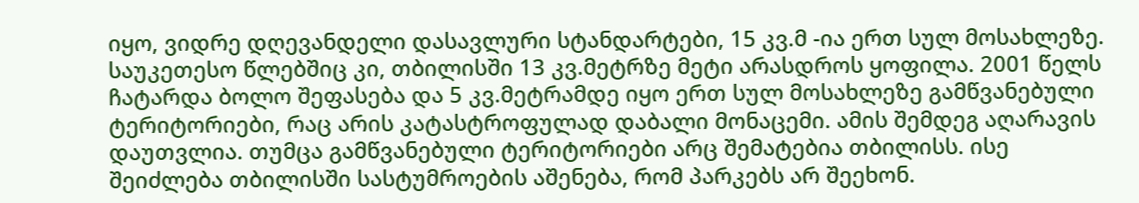იყო, ვიდრე დღევანდელი დასავლური სტანდარტები, 15 კვ.მ -ია ერთ სულ მოსახლეზე. საუკეთესო წლებშიც კი, თბილისში 13 კვ.მეტრზე მეტი არასდროს ყოფილა. 2001 წელს ჩატარდა ბოლო შეფასება და 5 კვ.მეტრამდე იყო ერთ სულ მოსახლეზე გამწვანებული ტერიტორიები, რაც არის კატასტროფულად დაბალი მონაცემი. ამის შემდეგ აღარავის დაუთვლია. თუმცა გამწვანებული ტერიტორიები არც შემატებია თბილისს. ისე შეიძლება თბილისში სასტუმროების აშენება, რომ პარკებს არ შეეხონ.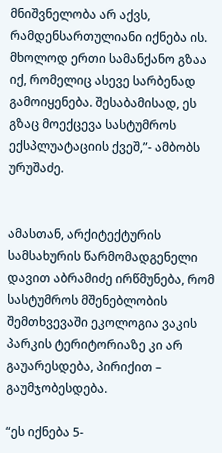მნიშვნელობა არ აქვს, რამდენსართულიანი იქნება ის. მხოლოდ ერთი სამანქანო გზაა იქ, რომელიც ასევე სარბენად გამოიყენება. შესაბამისად, ეს გზაც მოექცევა სასტუმროს ექსპლუატაციის ქვეშ,”- ამბობს ურუშაძე.


ამასთან, არქიტექტურის სამსახურის წარმომადგენელი დავით აბრამიძე ირწმუნება, რომ სასტუმროს მშენებლობის შემთხვევაში ეკოლოგია ვაკის პარკის ტერიტორიაზე კი არ გაუარესდება, პირიქით – გაუმჯობესდება.

“ეს იქნება 5-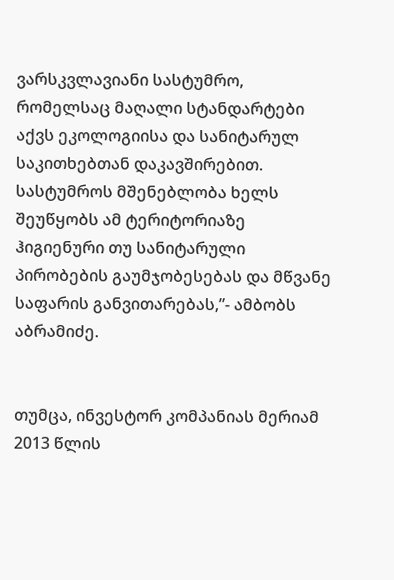ვარსკვლავიანი სასტუმრო, რომელსაც მაღალი სტანდარტები აქვს ეკოლოგიისა და სანიტარულ საკითხებთან დაკავშირებით. სასტუმროს მშენებლობა ხელს შეუწყობს ამ ტერიტორიაზე ჰიგიენური თუ სანიტარული პირობების გაუმჯობესებას და მწვანე საფარის განვითარებას,”- ამბობს აბრამიძე.


თუმცა, ინვესტორ კომპანიას მერიამ 2013 წლის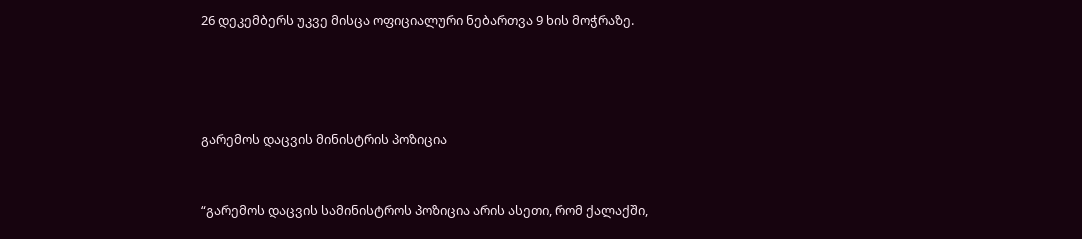26 დეკემბერს უკვე მისცა ოფიციალური ნებართვა 9 ხის მოჭრაზე.




გარემოს დაცვის მინისტრის პოზიცია


“გარემოს დაცვის სამინისტროს პოზიცია არის ასეთი, რომ ქალაქში,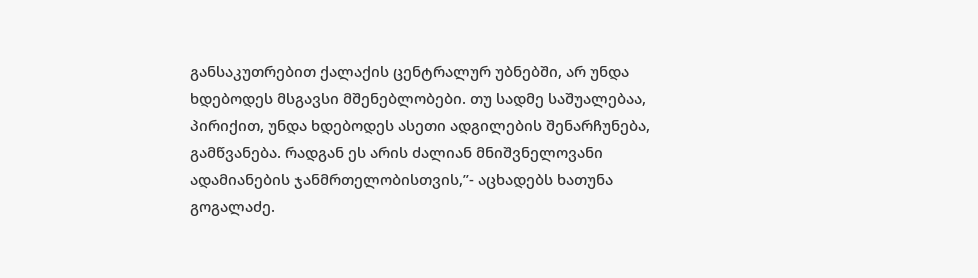განსაკუთრებით ქალაქის ცენტრალურ უბნებში, არ უნდა ხდებოდეს მსგავსი მშენებლობები. თუ სადმე საშუალებაა, პირიქით, უნდა ხდებოდეს ასეთი ადგილების შენარჩუნება, გამწვანება. რადგან ეს არის ძალიან მნიშვნელოვანი ადამიანების ჯანმრთელობისთვის,”- აცხადებს ხათუნა გოგალაძე.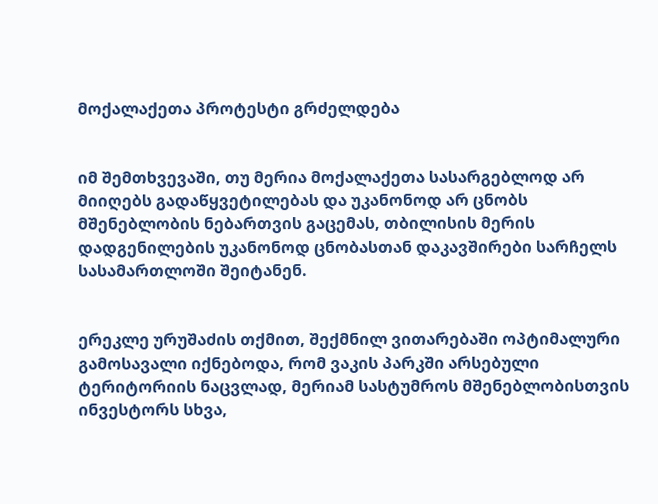მოქალაქეთა პროტესტი გრძელდება


იმ შემთხვევაში, თუ მერია მოქალაქეთა სასარგებლოდ არ მიიღებს გადაწყვეტილებას და უკანონოდ არ ცნობს მშენებლობის ნებართვის გაცემას, თბილისის მერის დადგენილების უკანონოდ ცნობასთან დაკავშირები სარჩელს სასამართლოში შეიტანენ.


ერეკლე ურუშაძის თქმით, შექმნილ ვითარებაში ოპტიმალური გამოსავალი იქნებოდა, რომ ვაკის პარკში არსებული ტერიტორიის ნაცვლად, მერიამ სასტუმროს მშენებლობისთვის ინვესტორს სხვა,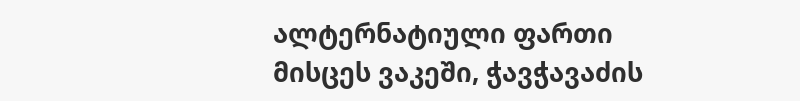ალტერნატიული ფართი მისცეს ვაკეში, ჭავჭავაძის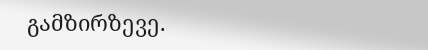გამზირზევე.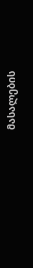მასალების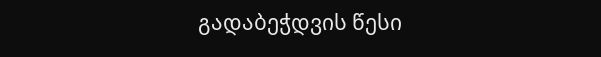გადაბეჭდვის წესი